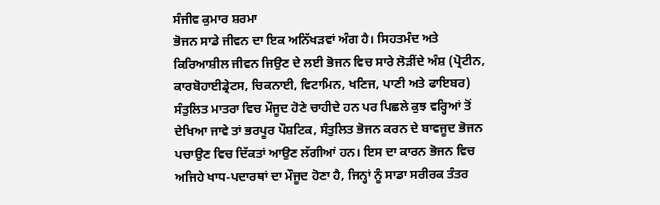ਸੰਜੀਵ ਕੁਮਾਰ ਸ਼ਰਮਾ
ਭੋਜਨ ਸਾਡੇ ਜੀਵਨ ਦਾ ਇਕ ਅਨਿੱਖੜਵਾਂ ਅੰਗ ਹੈ। ਸਿਹਤਮੰਦ ਅਤੇ ਕਿਰਿਆਸ਼ੀਲ ਜੀਵਨ ਜਿਉਣ ਦੇ ਲਈ ਭੋਜਨ ਵਿਚ ਸਾਰੇ ਲੋੜੀਂਦੇ ਅੰਸ਼ (ਪ੍ਰੋਟੀਨ, ਕਾਰਬੋਹਾਈਡ੍ਰੇਟਸ, ਚਿਕਨਾਈ, ਵਿਟਾਮਿਨ, ਖਣਿਜ, ਪਾਣੀ ਅਤੇ ਫਾਇਬਰ) ਸੰਤੁਲਿਤ ਮਾਤਰਾ ਵਿਚ ਮੌਜੂਦ ਹੋਣੇ ਚਾਹੀਦੇ ਹਨ ਪਰ ਪਿਛਲੇ ਕੁਝ ਵਰ੍ਹਿਆਂ ਤੋਂ ਦੇਖਿਆ ਜਾਵੇ ਤਾਂ ਭਰਪੂਰ ਪੌਸ਼ਟਿਕ, ਸੰਤੁਲਿਤ ਭੋਜਨ ਕਰਨ ਦੇ ਬਾਵਜੂਦ ਭੋਜਨ ਪਚਾਉਣ ਵਿਚ ਦਿੱਕਤਾਂ ਆਉਣ ਲੱਗੀਆਂ ਹਨ। ਇਸ ਦਾ ਕਾਰਨ ਭੋਜਨ ਵਿਚ ਅਜਿਹੇ ਖਾਧ-ਪਦਾਰਥਾਂ ਦਾ ਮੌਜੂਦ ਹੋਣਾ ਹੈ, ਜਿਨ੍ਹਾਂ ਨੂੰ ਸਾਡਾ ਸਰੀਰਕ ਤੰਤਰ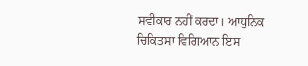ਸਵੀਕਾਰ ਨਹੀਂ ਕਰਦਾ। ਆਧੁਨਿਕ ਚਿਕਿਤਸਾ ਵਿਗਿਆਨ ਇਸ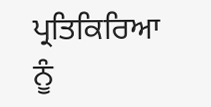ਪ੍ਰਤਿਕਿਰਿਆ ਨੂੰ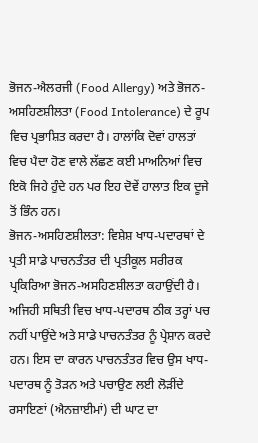ਭੋਜਨ-ਐਲਰਜੀ (Food Allergy) ਅਤੇ ਭੋਜਨ-ਅਸਹਿਣਸ਼ੀਲਤਾ (Food Intolerance) ਦੇ ਰੂਪ ਵਿਚ ਪ੍ਰਭਾਸ਼ਿਤ ਕਰਦਾ ਹੈ। ਹਾਲਾਂਕਿ ਦੋਵਾਂ ਹਾਲਤਾਂ ਵਿਚ ਪੈਦਾ ਹੋਣ ਵਾਲੇ ਲੱਛਣ ਕਈ ਮਾਅਨਿਆਂ ਵਿਚ ਇਕੋ ਜਿਹੇ ਹੁੰਦੇ ਹਨ ਪਰ ਇਹ ਦੋਵੇਂ ਹਾਲਾਤ ਇਕ ਦੂਜੇ ਤੋਂ ਭਿੰਨ ਹਨ।
ਭੋਜਨ-ਅਸਹਿਣਸ਼ੀਲਤਾ: ਵਿਸ਼ੇਸ਼ ਖਾਧ-ਪਦਾਰਥਾਂ ਦੇ ਪ੍ਰਤੀ ਸਾਡੇ ਪਾਚਨਤੰਤਰ ਦੀ ਪ੍ਰਤੀਕੂਲ ਸਰੀਰਕ ਪ੍ਰਕਿਰਿਆ ਭੋਜਨ-ਅਸਹਿਣਸ਼ੀਲਤਾ ਕਹਾਉਂਦੀ ਹੈ। ਅਜਿਹੀ ਸਥਿਤੀ ਵਿਚ ਖਾਧ-ਪਦਾਰਥ ਠੀਕ ਤਰ੍ਹਾਂ ਪਚ ਨਹੀਂ ਪਾਉਂਦੇ ਅਤੇ ਸਾਡੇ ਪਾਚਨਤੰਤਰ ਨੂੰ ਪ੍ਰੇਸ਼ਾਨ ਕਰਦੇ ਹਨ। ਇਸ ਦਾ ਕਾਰਨ ਪਾਚਨਤੰਤਰ ਵਿਚ ਉਸ ਖਾਧ-ਪਦਾਰਥ ਨੂੰ ਤੋੜਨ ਅਤੇ ਪਚਾਉਣ ਲਈ ਲੋੜੀਂਦੇ ਰਸਾਇਣਾਂ (ਐਨਜ਼ਾਈਮਾਂ) ਦੀ ਘਾਟ ਦਾ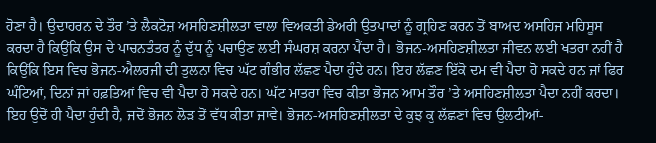ਹੋਣਾ ਹੈ। ਉਦਾਹਰਨ ਦੇ ਤੌਰ ’ਤੇ ਲੈਕਟੋਜ਼ ਅਸਹਿਣਸ਼ੀਲਤਾ ਵਾਲਾ ਵਿਅਕਤੀ ਡੇਅਰੀ ਉਤਪਾਦਾਂ ਨੂੰ ਗ੍ਰਹਿਣ ਕਰਨ ਤੋਂ ਬਾਅਦ ਅਸਹਿਜ ਮਹਿਸੂਸ ਕਰਦਾ ਹੈ ਕਿਉਂਕਿ ਉਸ ਦੇ ਪਾਚਨਤੰਤਰ ਨੂੰ ਦੁੱਧ ਨੂੰ ਪਚਾਉਣ ਲਈ ਸੰਘਰਸ਼ ਕਰਨਾ ਪੈਂਦਾ ਹੈ। ਭੋਜਨ-ਅਸਹਿਣਸ਼ੀਲਤਾ ਜੀਵਨ ਲਈ ਖਤਰਾ ਨਹੀਂ ਹੈ ਕਿਉਂਕਿ ਇਸ ਵਿਚ ਭੋਜਨ-ਐਲਰਜੀ ਦੀ ਤੁਲਨਾ ਵਿਚ ਘੱਟ ਗੰਭੀਰ ਲੱਛਣ ਪੈਦਾ ਹੁੰਦੇ ਹਨ। ਇਹ ਲੱਛਣ ਇੱਕੋ ਦਮ ਵੀ ਪੈਦਾ ਹੋ ਸਕਦੇ ਹਨ ਜਾਂ ਫਿਰ ਘੰਟਿਆਂ, ਦਿਨਾਂ ਜਾਂ ਹਫ਼ਤਿਆਂ ਵਿਚ ਵੀ ਪੈਦਾ ਹੋ ਸਕਦੇ ਹਨ। ਘੱਟ ਮਾਤਰਾ ਵਿਚ ਕੀਤਾ ਭੋਜਨ ਆਮ ਤੌਰ ’ਤੇ ਅਸਹਿਣਸ਼ੀਲਤਾ ਪੈਦਾ ਨਹੀਂ ਕਰਦਾ। ਇਹ ਉਦੋਂ ਹੀ ਪੈਦਾ ਹੁੰਦੀ ਹੈ, ਜਦੋਂ ਭੋਜਨ ਲੋੜ ਤੋਂ ਵੱਧ ਕੀਤਾ ਜਾਵੇ। ਭੋਜਨ-ਅਸਹਿਣਸ਼ੀਲਤਾ ਦੇ ਕੁਝ ਕੁ ਲੱਛਣਾਂ ਵਿਚ ਉਲਟੀਆਂ-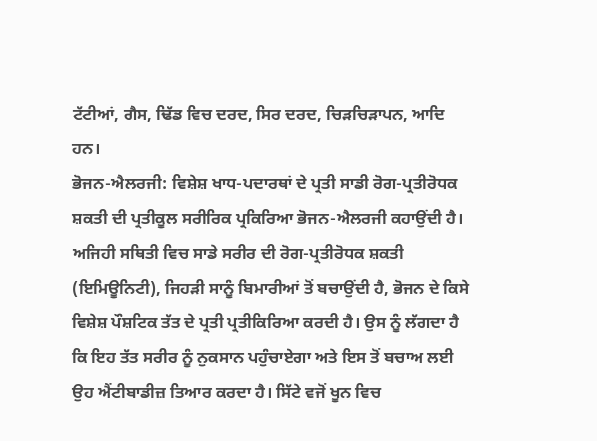ਟੱਟੀਆਂ, ਗੈਸ, ਢਿੱਡ ਵਿਚ ਦਰਦ, ਸਿਰ ਦਰਦ, ਚਿੜਚਿੜਾਪਨ, ਆਦਿ ਹਨ।
ਭੋਜਨ-ਐਲਰਜੀ: ਵਿਸ਼ੇਸ਼ ਖਾਧ-ਪਦਾਰਥਾਂ ਦੇ ਪ੍ਰਤੀ ਸਾਡੀ ਰੋਗ-ਪ੍ਰਤੀਰੋਧਕ ਸ਼ਕਤੀ ਦੀ ਪ੍ਰਤੀਕੂਲ ਸਰੀਰਿਕ ਪ੍ਰਕਿਰਿਆ ਭੋਜਨ-ਐਲਰਜੀ ਕਹਾਉਂਦੀ ਹੈ। ਅਜਿਹੀ ਸਥਿਤੀ ਵਿਚ ਸਾਡੇ ਸਰੀਰ ਦੀ ਰੋਗ-ਪ੍ਰਤੀਰੋਧਕ ਸ਼ਕਤੀ (ਇਮਿਊਨਿਟੀ), ਜਿਹੜੀ ਸਾਨੂੰ ਬਿਮਾਰੀਆਂ ਤੋਂ ਬਚਾਉਂਦੀ ਹੈ, ਭੋਜਨ ਦੇ ਕਿਸੇ ਵਿਸ਼ੇਸ਼ ਪੌਸ਼ਟਿਕ ਤੱਤ ਦੇ ਪ੍ਰਤੀ ਪ੍ਰਤੀਕਿਰਿਆ ਕਰਦੀ ਹੈ। ਉਸ ਨੂੰ ਲੱਗਦਾ ਹੈ ਕਿ ਇਹ ਤੱਤ ਸਰੀਰ ਨੂੰ ਨੁਕਸਾਨ ਪਹੁੰਚਾਏਗਾ ਅਤੇ ਇਸ ਤੋਂ ਬਚਾਅ ਲਈ ਉਹ ਐਂਟੀਬਾਡੀਜ਼ ਤਿਆਰ ਕਰਦਾ ਹੈ। ਸਿੱਟੇ ਵਜੋਂ ਖੂਨ ਵਿਚ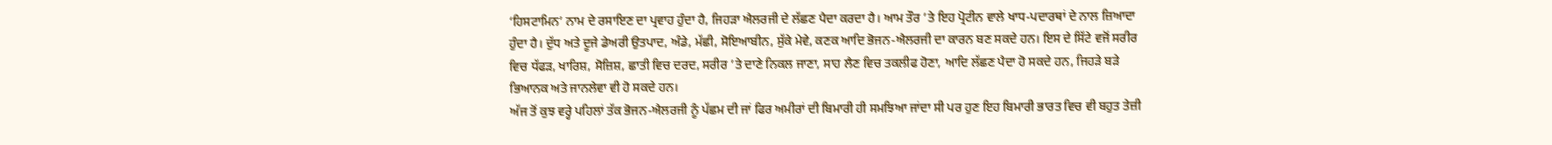‘ਹਿਸਟਾਮਿਨ’ ਨਾਮ ਦੇ ਰਸਾਇਣ ਦਾ ਪ੍ਰਵਾਹ ਹੁੰਦਾ ਹੈ, ਜਿਹੜਾ ਐਲਰਜੀ ਦੇ ਲੱਛਣ ਪੈਦਾ ਕਰਦਾ ਹੈ। ਆਮ ਤੌਰ ’ਤੇ ਇਹ ਪ੍ਰੋਟੀਨ ਵਾਲੇ ਖਾਧ-ਪਦਾਰਥਾਂ ਦੇ ਨਾਲ ਜ਼ਿਆਦਾ ਹੁੰਦਾ ਹੈ। ਦੁੱਧ ਅਤੇ ਦੂਜੇ ਡੇਅਰੀ ਉਤਪਾਦ, ਅੰਡੇ, ਮੱਛੀ, ਸੋਇਆਬੀਨ, ਸੁੱਕੇ ਮੇਵੇ, ਕਣਕ ਆਦਿ ਭੋਜਨ-ਐਲਰਜੀ ਦਾ ਕਾਰਨ ਬਣ ਸਕਦੇ ਹਨ। ਇਸ ਦੇ ਸਿੱਟੇ ਵਜੋਂ ਸਰੀਰ ਵਿਚ ਧੱਫੜ, ਖਾਰਿਸ਼, ਸੋਜ਼ਿਸ਼, ਛਾਤੀ ਵਿਚ ਦਰਦ, ਸਰੀਰ ’ਤੇ ਦਾਣੇ ਨਿਕਲ ਜਾਣਾ, ਸਾਹ ਲੈਣ ਵਿਚ ਤਕਲੀਫ ਹੋਣਾ, ਆਦਿ ਲੱਛਣ ਪੈਦਾ ਹੋ ਸਕਦੇ ਹਨ, ਜਿਹੜੇ ਬੜੇ ਭਿਆਨਕ ਅਤੇ ਜਾਨਲੇਵਾ ਵੀ ਹੋ ਸਕਦੇ ਹਨ।
ਅੱਜ ਤੋਂ ਕੁਝ ਵਰ੍ਹੇ ਪਹਿਲਾਂ ਤੱਕ ਭੋਜਨ-ਐਲਰਜੀ ਨੂੰ ਪੱਛਮ ਦੀ ਜਾਂ ਫਿਰ ਅਮੀਰਾਂ ਦੀ ਬਿਮਾਰੀ ਹੀ ਸਮਝਿਆ ਜਾਂਦਾ ਸੀ ਪਰ ਹੁਣ ਇਹ ਬਿਮਾਰੀ ਭਾਰਤ ਵਿਚ ਵੀ ਬਹੁਤ ਤੇਜ਼ੀ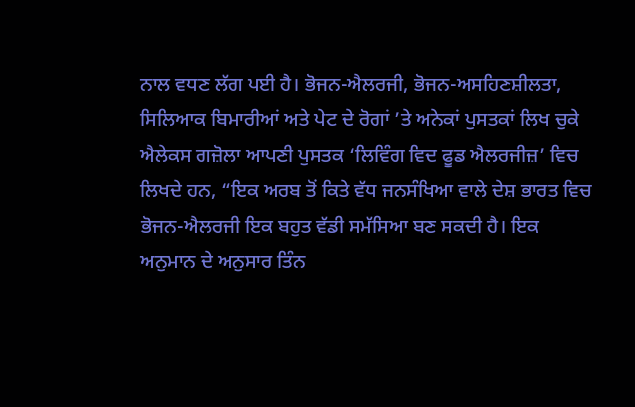ਨਾਲ ਵਧਣ ਲੱਗ ਪਈ ਹੈ। ਭੋਜਨ-ਐਲਰਜੀ, ਭੋਜਨ-ਅਸਹਿਣਸ਼ੀਲਤਾ, ਸਿਲਿਆਕ ਬਿਮਾਰੀਆਂ ਅਤੇ ਪੇਟ ਦੇ ਰੋਗਾਂ ’ਤੇ ਅਨੇਕਾਂ ਪੁਸਤਕਾਂ ਲਿਖ ਚੁਕੇ ਐਲੇਕਸ ਗਜ਼ੋਲਾ ਆਪਣੀ ਪੁਸਤਕ ‘ਲਿਵਿੰਗ ਵਿਦ ਫੂਡ ਐਲਰਜੀਜ਼’ ਵਿਚ ਲਿਖਦੇ ਹਨ, “ਇਕ ਅਰਬ ਤੋਂ ਕਿਤੇ ਵੱਧ ਜਨਸੰਖਿਆ ਵਾਲੇ ਦੇਸ਼ ਭਾਰਤ ਵਿਚ ਭੋਜਨ-ਐਲਰਜੀ ਇਕ ਬਹੁਤ ਵੱਡੀ ਸਮੱਸਿਆ ਬਣ ਸਕਦੀ ਹੈ। ਇਕ ਅਨੁਮਾਨ ਦੇ ਅਨੁਸਾਰ ਤਿੰਨ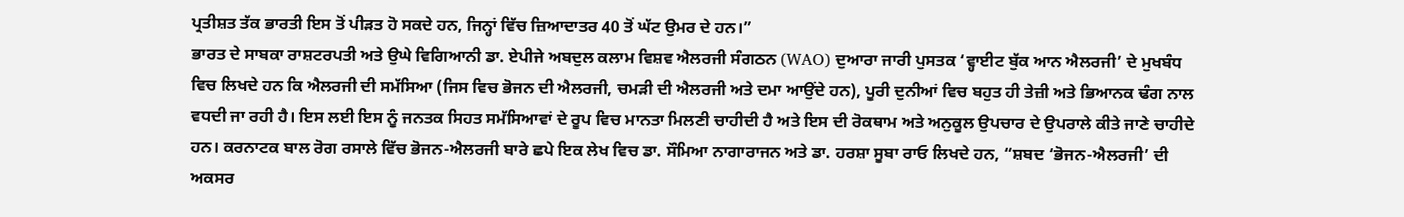ਪ੍ਰਤੀਸ਼ਤ ਤੱਕ ਭਾਰਤੀ ਇਸ ਤੋਂ ਪੀੜਤ ਹੋ ਸਕਦੇ ਹਨ, ਜਿਨ੍ਹਾਂ ਵਿੱਚ ਜ਼ਿਆਦਾਤਰ 40 ਤੋਂ ਘੱਟ ਉਮਰ ਦੇ ਹਨ।”
ਭਾਰਤ ਦੇ ਸਾਬਕਾ ਰਾਸ਼ਟਰਪਤੀ ਅਤੇ ਉਘੇ ਵਿਗਿਆਨੀ ਡਾ. ਏਪੀਜੇ ਅਬਦੁਲ ਕਲਾਮ ਵਿਸ਼ਵ ਐਲਰਜੀ ਸੰਗਠਨ (WAO) ਦੁਆਰਾ ਜਾਰੀ ਪੁਸਤਕ ‘ਵ੍ਹਾਈਟ ਬੁੱਕ ਆਨ ਐਲਰਜੀ’ ਦੇ ਮੁਖਬੰਧ ਵਿਚ ਲਿਖਦੇ ਹਨ ਕਿ ਐਲਰਜੀ ਦੀ ਸਮੱਸਿਆ (ਜਿਸ ਵਿਚ ਭੋਜਨ ਦੀ ਐਲਰਜੀ, ਚਮੜੀ ਦੀ ਐਲਰਜੀ ਅਤੇ ਦਮਾ ਆਉਂਦੇ ਹਨ), ਪੂਰੀ ਦੁਨੀਆਂ ਵਿਚ ਬਹੁਤ ਹੀ ਤੇਜ਼ੀ ਅਤੇ ਭਿਆਨਕ ਢੰਗ ਨਾਲ ਵਧਦੀ ਜਾ ਰਹੀ ਹੈ। ਇਸ ਲਈ ਇਸ ਨੂੰ ਜਨਤਕ ਸਿਹਤ ਸਮੱਸਿਆਵਾਂ ਦੇ ਰੂਪ ਵਿਚ ਮਾਨਤਾ ਮਿਲਣੀ ਚਾਹੀਦੀ ਹੈ ਅਤੇ ਇਸ ਦੀ ਰੋਕਥਾਮ ਅਤੇ ਅਨੁਕੂਲ ਉਪਚਾਰ ਦੇ ਉਪਰਾਲੇ ਕੀਤੇ ਜਾਣੇ ਚਾਹੀਦੇ ਹਨ। ਕਰਨਾਟਕ ਬਾਲ ਰੋਗ ਰਸਾਲੇ ਵਿੱਚ ਭੋਜਨ-ਐਲਰਜੀ ਬਾਰੇ ਛਪੇ ਇਕ ਲੇਖ ਵਿਚ ਡਾ. ਸੌਮਿਆ ਨਾਗਾਰਾਜਨ ਅਤੇ ਡਾ. ਹਰਸ਼ਾ ਸੂਬਾ ਰਾਓ ਲਿਖਦੇ ਹਨ, “ਸ਼ਬਦ ‘ਭੋਜਨ-ਐਲਰਜੀ’ ਦੀ ਅਕਸਰ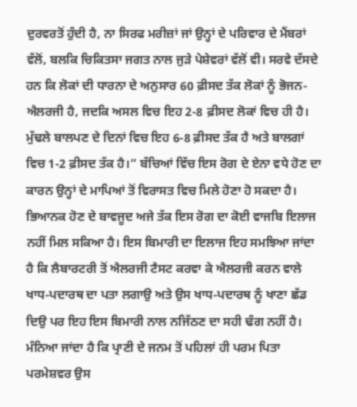ਦੁਰਵਰਤੋਂ ਹੁੰਦੀ ਹੈ, ਨਾ ਸਿਰਫ ਮਰੀਜ਼ਾਂ ਜਾਂ ਉਨ੍ਹਾਂ ਦੇ ਪਰਿਵਾਰ ਦੇ ਮੈਂਬਰਾਂ ਵੱਲੋਂ, ਬਲਕਿ ਚਿਕਿਤਸਾ ਜਗਤ ਨਾਲ ਜੁੜੇ ਪੇਸ਼ੇਵਰਾਂ ਵੱਲੋਂ ਵੀ। ਸਰਵੇ ਦੱਸਦੇ ਹਨ ਕਿ ਲੋਕਾਂ ਦੀ ਧਾਰਨਾ ਦੇ ਅਨੁਸਾਰ 60 ਫ਼ੀਸਦ ਤੱਕ ਲੋਕਾਂ ਨੂੰ ਭੋਜਨ-ਐਲਰਜੀ ਹੈ, ਜਦਕਿ ਅਸਲ ਵਿਚ ਇਹ 2-8 ਫ਼ੀਸਦ ਲੋਕਾਂ ਵਿਚ ਹੀ ਹੈ। ਮੁੱਢਲੇ ਬਾਲਪਣ ਦੇ ਦਿਨਾਂ ਵਿਚ ਇਹ 6-8 ਫ਼ੀਸਦ ਤੱਕ ਹੈ ਅਤੇ ਬਾਲਗਾਂ ਵਿਚ 1-2 ਫ਼ੀਸਦ ਤੱਕ ਹੈ।” ਬੱਚਿਆਂ ਵਿੱਚ ਇਸ ਰੋਗ ਦੇ ਏਨਾ ਵਧੇ ਹੋਣ ਦਾ ਕਾਰਨ ਉਨ੍ਹਾਂ ਦੇ ਮਾਪਿਆਂ ਤੋਂ ਵਿਰਾਸਤ ਵਿਚ ਮਿਲੇ ਹੋਣਾ ਹੋ ਸਕਦਾ ਹੈ। ਭਿਆਨਕ ਹੋਣ ਦੇ ਬਾਵਜੂਦ ਅਜੇ ਤੱਕ ਇਸ ਰੋਗ ਦਾ ਕੋਈ ਵਾਜਬਿ ਇਲਾਜ ਨਹੀਂ ਮਿਲ ਸਕਿਆ ਹੈ। ਇਸ ਬਿਮਾਰੀ ਦਾ ਇਲਾਜ ਇਹ ਸਮਝਿਆ ਜਾਂਦਾ ਹੈ ਕਿ ਲੈਬਾਰਟਰੀ ਤੋਂ ਐਲਰਜੀ ਟੈਸਟ ਕਰਵਾ ਕੇ ਐਲਰਜੀ ਕਰਨ ਵਾਲੇ ਖਾਧ-ਪਦਾਰਥ ਦਾ ਪਤਾ ਲਗਾਉ ਅਤੇ ਉਸ ਖਾਧ-ਪਦਾਰਥ ਨੂੰ ਖਾਣਾ ਛੱਡ ਦਿਉ ਪਰ ਇਹ ਇਸ ਬਿਮਾਰੀ ਨਾਲ ਨਜਿੱਠਣ ਦਾ ਸਹੀ ਢੰਗ ਨਹੀਂ ਹੈ। ਮੰਨਿਆ ਜਾਂਦਾ ਹੈ ਕਿ ਪ੍ਰਾਣੀ ਦੇ ਜਨਮ ਤੋਂ ਪਹਿਲਾਂ ਹੀ ਪਰਮ ਪਿਤਾ ਪਰਮੇਸ਼ਵਰ ਉਸ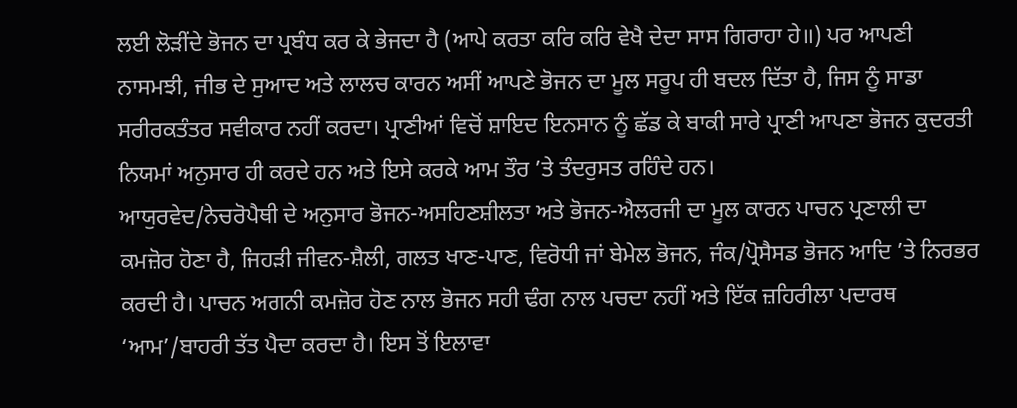ਲਈ ਲੋੜੀਂਦੇ ਭੋਜਨ ਦਾ ਪ੍ਰਬੰਧ ਕਰ ਕੇ ਭੇਜਦਾ ਹੈ (ਆਪੇ ਕਰਤਾ ਕਰਿ ਕਰਿ ਵੇਖੈ ਦੇਦਾ ਸਾਸ ਗਿਰਾਹਾ ਹੇ॥) ਪਰ ਆਪਣੀ ਨਾਸਮਝੀ, ਜੀਭ ਦੇ ਸੁਆਦ ਅਤੇ ਲਾਲਚ ਕਾਰਨ ਅਸੀਂ ਆਪਣੇ ਭੋਜਨ ਦਾ ਮੂਲ ਸਰੂਪ ਹੀ ਬਦਲ ਦਿੱਤਾ ਹੈ, ਜਿਸ ਨੂੰ ਸਾਡਾ ਸਰੀਰਕਤੰਤਰ ਸਵੀਕਾਰ ਨਹੀਂ ਕਰਦਾ। ਪ੍ਰਾਣੀਆਂ ਵਿਚੋਂ ਸ਼ਾਇਦ ਇਨਸਾਨ ਨੂੰ ਛੱਡ ਕੇ ਬਾਕੀ ਸਾਰੇ ਪ੍ਰਾਣੀ ਆਪਣਾ ਭੋਜਨ ਕੁਦਰਤੀ ਨਿਯਮਾਂ ਅਨੁਸਾਰ ਹੀ ਕਰਦੇ ਹਨ ਅਤੇ ਇਸੇ ਕਰਕੇ ਆਮ ਤੌਰ ’ਤੇ ਤੰਦਰੁਸਤ ਰਹਿੰਦੇ ਹਨ।
ਆਯੁਰਵੇਦ/ਨੇਚਰੋਪੈਥੀ ਦੇ ਅਨੁਸਾਰ ਭੋਜਨ-ਅਸਹਿਣਸ਼ੀਲਤਾ ਅਤੇ ਭੋਜਨ-ਐਲਰਜੀ ਦਾ ਮੂਲ ਕਾਰਨ ਪਾਚਨ ਪ੍ਰਣਾਲੀ ਦਾ ਕਮਜ਼ੋਰ ਹੋਣਾ ਹੈ, ਜਿਹੜੀ ਜੀਵਨ-ਸ਼ੈਲੀ, ਗਲਤ ਖਾਣ-ਪਾਣ, ਵਿਰੋਧੀ ਜਾਂ ਬੇਮੇਲ ਭੋਜਨ, ਜੰਕ/ਪ੍ਰੋਸੈਸਡ ਭੋਜਨ ਆਦਿ ’ਤੇ ਨਿਰਭਰ ਕਰਦੀ ਹੈ। ਪਾਚਨ ਅਗਨੀ ਕਮਜ਼ੋਰ ਹੋਣ ਨਾਲ ਭੋਜਨ ਸਹੀ ਢੰਗ ਨਾਲ ਪਚਦਾ ਨਹੀਂ ਅਤੇ ਇੱਕ ਜ਼ਹਿਰੀਲਾ ਪਦਾਰਥ ‘ਆਮ’/ਬਾਹਰੀ ਤੱਤ ਪੈਦਾ ਕਰਦਾ ਹੈ। ਇਸ ਤੋਂ ਇਲਾਵਾ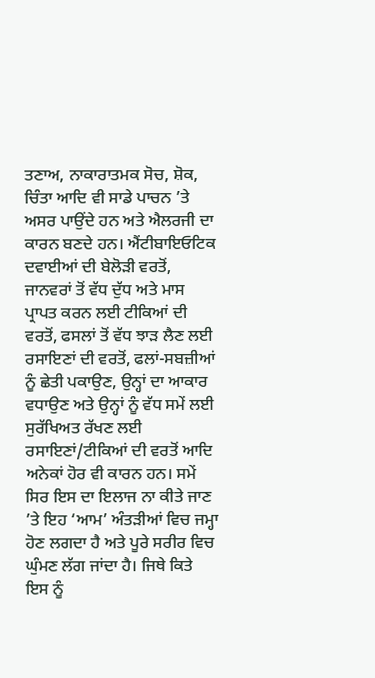ਤਣਾਅ, ਨਾਕਾਰਾਤਮਕ ਸੋਚ, ਸ਼ੋਕ, ਚਿੰਤਾ ਆਦਿ ਵੀ ਸਾਡੇ ਪਾਚਨ ’ਤੇ ਅਸਰ ਪਾਉਂਦੇ ਹਨ ਅਤੇ ਐਲਰਜੀ ਦਾ ਕਾਰਨ ਬਣਦੇ ਹਨ। ਐਂਟੀਬਾਇਓਟਿਕ ਦਵਾਈਆਂ ਦੀ ਬੇਲੋੜੀ ਵਰਤੋਂ, ਜਾਨਵਰਾਂ ਤੋਂ ਵੱਧ ਦੁੱਧ ਅਤੇ ਮਾਸ ਪ੍ਰਾਪਤ ਕਰਨ ਲਈ ਟੀਕਿਆਂ ਦੀ ਵਰਤੋਂ, ਫਸਲਾਂ ਤੋਂ ਵੱਧ ਝਾੜ ਲੈਣ ਲਈ ਰਸਾਇਣਾਂ ਦੀ ਵਰਤੋਂ, ਫਲਾਂ-ਸਬਜ਼ੀਆਂ ਨੂੰ ਛੇਤੀ ਪਕਾਉਣ, ਉਨ੍ਹਾਂ ਦਾ ਆਕਾਰ ਵਧਾਉਣ ਅਤੇ ਉਨ੍ਹਾਂ ਨੂੰ ਵੱਧ ਸਮੇਂ ਲਈ ਸੁਰੱਖਿਅਤ ਰੱਖਣ ਲਈ ਰਸਾਇਣਾਂ/ਟੀਕਿਆਂ ਦੀ ਵਰਤੋਂ ਆਦਿ ਅਨੇਕਾਂ ਹੋਰ ਵੀ ਕਾਰਨ ਹਨ। ਸਮੇਂ ਸਿਰ ਇਸ ਦਾ ਇਲਾਜ ਨਾ ਕੀਤੇ ਜਾਣ ’ਤੇ ਇਹ ‘ਆਮ’ ਅੰਤੜੀਆਂ ਵਿਚ ਜਮ੍ਹਾ ਹੋਣ ਲਗਦਾ ਹੈ ਅਤੇ ਪੂਰੇ ਸਰੀਰ ਵਿਚ ਘੁੰਮਣ ਲੱਗ ਜਾਂਦਾ ਹੈ। ਜਿਥੇ ਕਿਤੇ ਇਸ ਨੂੰ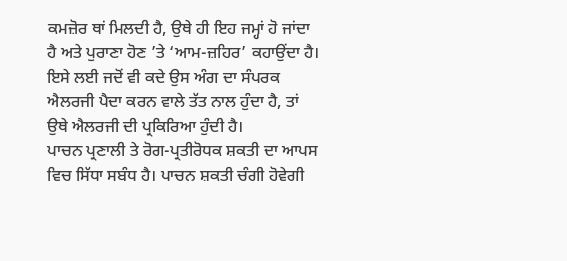ਕਮਜ਼ੋਰ ਥਾਂ ਮਿਲਦੀ ਹੈ, ਉਥੇ ਹੀ ਇਹ ਜਮ੍ਹਾਂ ਹੋ ਜਾਂਦਾ ਹੈ ਅਤੇ ਪੁਰਾਣਾ ਹੋਣ ’ਤੇ ‘ਆਮ-ਜ਼ਹਿਰ’ ਕਹਾਉਂਦਾ ਹੈ। ਇਸੇ ਲਈ ਜਦੋਂ ਵੀ ਕਦੇ ਉਸ ਅੰਗ ਦਾ ਸੰਪਰਕ ਐਲਰਜੀ ਪੈਦਾ ਕਰਨ ਵਾਲੇ ਤੱਤ ਨਾਲ ਹੁੰਦਾ ਹੈ, ਤਾਂ ਉਥੇ ਐਲਰਜੀ ਦੀ ਪ੍ਰਕਿਰਿਆ ਹੁੰਦੀ ਹੈ।
ਪਾਚਨ ਪ੍ਰਣਾਲੀ ਤੇ ਰੋਗ-ਪ੍ਰਤੀਰੋਧਕ ਸ਼ਕਤੀ ਦਾ ਆਪਸ ਵਿਚ ਸਿੱਧਾ ਸਬੰਧ ਹੈ। ਪਾਚਨ ਸ਼ਕਤੀ ਚੰਗੀ ਹੋਵੇਗੀ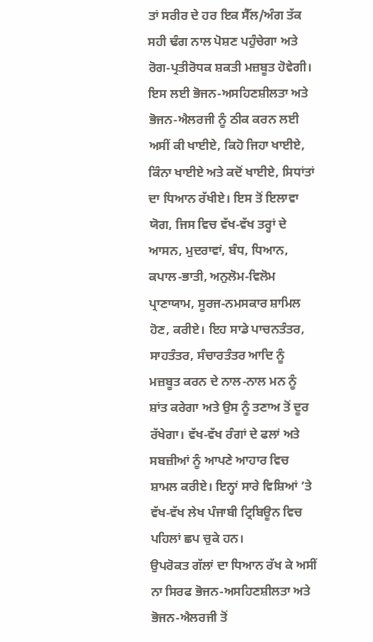ਤਾਂ ਸਰੀਰ ਦੇ ਹਰ ਇਕ ਸੈੱਲ/ਅੰਗ ਤੱਕ ਸਹੀ ਢੰਗ ਨਾਲ ਪੋਸ਼ਣ ਪਹੁੰਚੇਗਾ ਅਤੇ ਰੋਗ-ਪ੍ਰਤੀਰੋਧਕ ਸ਼ਕਤੀ ਮਜ਼ਬੂਤ ਹੋਵੇਗੀ। ਇਸ ਲਈ ਭੋਜਨ-ਅਸਹਿਣਸ਼ੀਲਤਾ ਅਤੇ ਭੋਜਨ-ਐਲਰਜੀ ਨੂੰ ਠੀਕ ਕਰਨ ਲਈ ਅਸੀਂ ਕੀ ਖਾਈਏ, ਕਿਹੋ ਜਿਹਾ ਖਾਈਏ, ਕਿੰਨਾ ਖਾਈਏ ਅਤੇ ਕਦੋਂ ਖਾਈਏ, ਸਿਧਾਂਤਾਂ ਦਾ ਧਿਆਨ ਰੱਖੀਏ। ਇਸ ਤੋਂ ਇਲਾਵਾ ਯੋਗ, ਜਿਸ ਵਿਚ ਵੱਖ-ਵੱਖ ਤਰ੍ਹਾਂ ਦੇ ਆਸਨ, ਮੁਦਰਾਵਾਂ, ਬੰਧ, ਧਿਆਨ, ਕਪਾਲ-ਭਾਤੀ, ਅਨੁਲੋਮ-ਵਿਲੋਮ ਪ੍ਰਾਣਾਯਾਮ, ਸੂਰਜ-ਨਮਸਕਾਰ ਸ਼ਾਮਿਲ ਹੋਣ, ਕਰੀਏ। ਇਹ ਸਾਡੇ ਪਾਚਨਤੰਤਰ, ਸਾਹਤੰਤਰ, ਸੰਚਾਰਤੰਤਰ ਆਦਿ ਨੂੰ ਮਜ਼ਬੂਤ ਕਰਨ ਦੇ ਨਾਲ-ਨਾਲ ਮਨ ਨੂੰ ਸ਼ਾਂਤ ਕਰੇਗਾ ਅਤੇ ਉਸ ਨੂੰ ਤਣਾਅ ਤੋਂ ਦੂਰ ਰੱਖੇਗਾ। ਵੱਖ-ਵੱਖ ਰੰਗਾਂ ਦੇ ਫਲਾਂ ਅਤੇ ਸਬਜ਼ੀਆਂ ਨੂੰ ਆਪਣੇ ਆਹਾਰ ਵਿਚ ਸ਼ਾਮਲ ਕਰੀਏ। ਇਨ੍ਹਾਂ ਸਾਰੇ ਵਿਸ਼ਿਆਂ ’ਤੇ ਵੱਖ-ਵੱਖ ਲੇਖ ਪੰਜਾਬੀ ਟ੍ਰਿਬਿਊਨ ਵਿਚ ਪਹਿਲਾਂ ਛਪ ਚੁਕੇ ਹਨ।
ਉਪਰੋਕਤ ਗੱਲਾਂ ਦਾ ਧਿਆਨ ਰੱਖ ਕੇ ਅਸੀਂ ਨਾ ਸਿਰਫ ਭੋਜਨ-ਅਸਹਿਣਸ਼ੀਲਤਾ ਅਤੇ ਭੋਜਨ-ਐਲਰਜੀ ਤੋਂ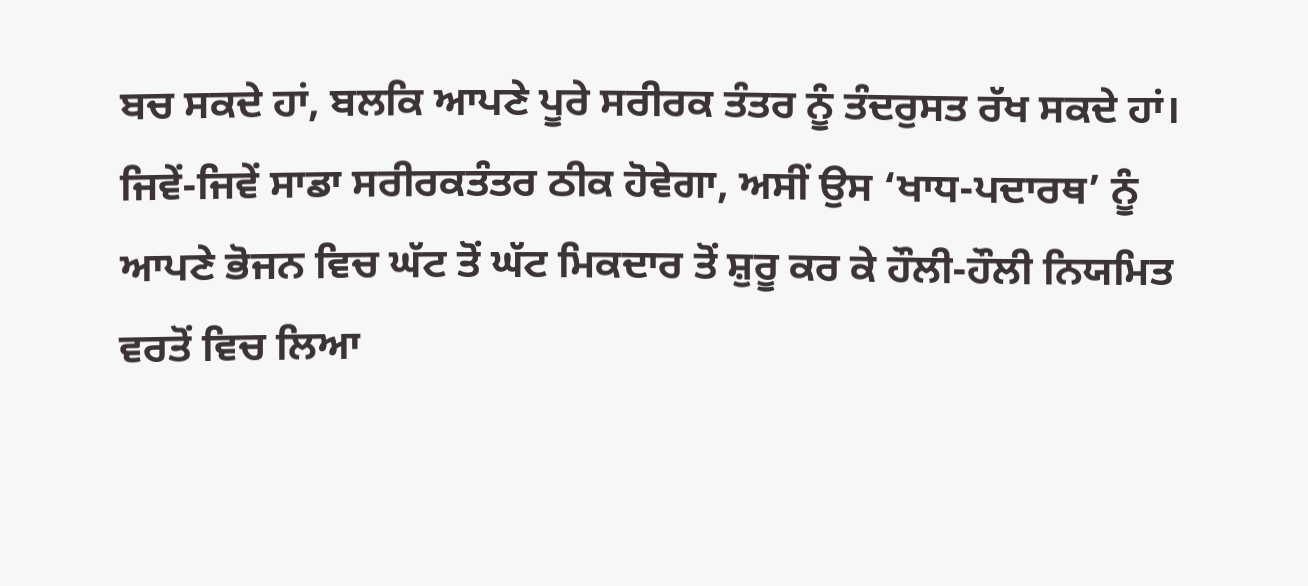ਬਚ ਸਕਦੇ ਹਾਂ, ਬਲਕਿ ਆਪਣੇ ਪੂਰੇ ਸਰੀਰਕ ਤੰਤਰ ਨੂੰ ਤੰਦਰੁਸਤ ਰੱਖ ਸਕਦੇ ਹਾਂ। ਜਿਵੇਂ-ਜਿਵੇਂ ਸਾਡਾ ਸਰੀਰਕਤੰਤਰ ਠੀਕ ਹੋਵੇਗਾ, ਅਸੀਂ ਉਸ ‘ਖਾਧ-ਪਦਾਰਥ’ ਨੂੰ ਆਪਣੇ ਭੋਜਨ ਵਿਚ ਘੱਟ ਤੋਂ ਘੱਟ ਮਿਕਦਾਰ ਤੋਂ ਸ਼ੁਰੂ ਕਰ ਕੇ ਹੌਲੀ-ਹੌਲੀ ਨਿਯਮਿਤ ਵਰਤੋਂ ਵਿਚ ਲਿਆ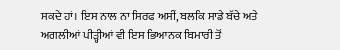ਸਕਦੇ ਹਾਂ। ਇਸ ਨਾਲ ਨਾ ਸਿਰਫ ਅਸੀਂ, ਬਲਕਿ ਸਾਡੇ ਬੱਚੇ ਅਤੇ ਅਗਲੀਆਂ ਪੀੜ੍ਹੀਆਂ ਵੀ ਇਸ ਭਿਆਨਕ ਬਿਮਾਰੀ ਤੋਂ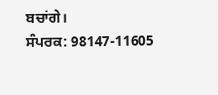ਬਚਾਂਗੇ।
ਸੰਪਰਕ: 98147-11605